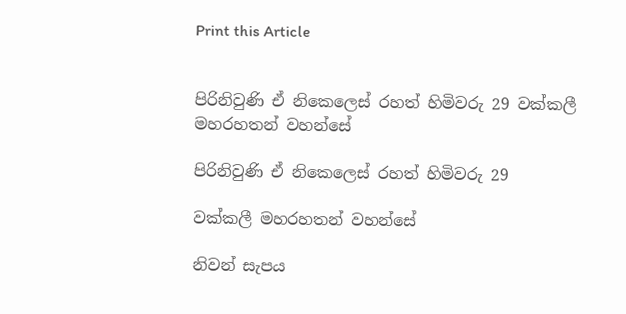Print this Article


පිරිනිවුණි ඒ නිකෙලෙස් රහත් හිමිවරු 29 වක්කලී මහරහතන් වහන්සේ

පිරිනිවුණි ඒ නිකෙලෙස් රහත් හිමිවරු 29

වක්කලී මහරහතන් වහන්සේ

නිවන් සැපය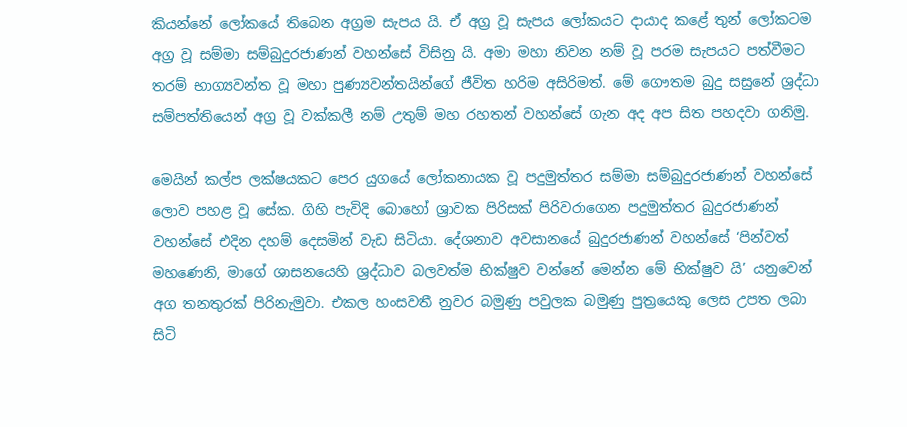කියන්නේ ලෝකයේ තිබෙන අග්‍රම සැපය යි. ඒ අග්‍ර වූ සැපය ලෝකයට දායාද කළේ තුන් ලෝකටම අග්‍ර වූ සම්මා සම්බුදුරජාණන් වහන්සේ විසිනු යි. අමා මහා නිවන නම් වූ පරම සැපයට පත්වීමට තරම් භාග්‍යවන්ත වූ මහා පුණ්‍යවන්තයින්ගේ ජීවිත හරිම අසිරිමත්. මේ ගෞතම බුදු සසුනේ ශ්‍රද්ධා සම්පත්තියෙන් අග්‍ර වූ වක්කලී නම් උතුම් මහ රහතන් වහන්සේ ගැන අද අප සිත පහදවා ගනිමු.

මෙයින් කල්ප ලක්ෂයකට පෙර යුගයේ ලෝකනායක වූ පදුමුත්තර සම්මා සම්බුදුරජාණන් වහන්සේ ලොව පහළ වූ සේක. ගිහි පැවිදි බොහෝ ශ්‍රාවක පිරිසක් පිරිවරාගෙන පදුමුත්තර බුදුරජාණන් වහන්සේ එදින දහම් දෙසමින් වැඩ සිටියා. දේශනාව අවසානයේ බුදුරජාණන් වහන්සේ ‘පින්වත් මහණෙනි, මාගේ ශාසනයෙහි ශ්‍රද්ධාව බලවත්ම භික්ෂුව වන්නේ මෙන්න මේ භික්ෂුව යි’ යනුවෙන් අග තනතුරක් පිරිනැමුවා. එකල හංසවතී නුවර බමුණු පවුලක බමුණු පුත්‍රයෙකු ලෙස උපත ලබා සිටි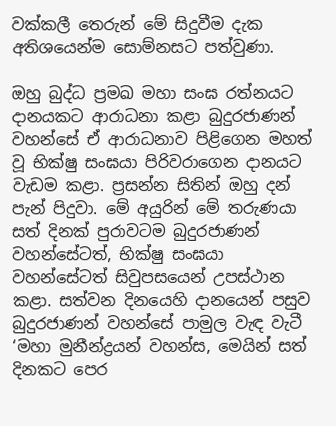වක්කලී තෙරුන් මේ සිදුවීම දැක අතිශයෙන්ම සොම්නසට පත්වුණා.

ඔහු බුද්ධ ප්‍රමඛ මහා සංඝ රත්නයට දානයකට ආරාධනා කළා බුදුරජාණන් වහන්සේ ඒ ආරාධනාව පිළිගෙන මහත් වූ භික්ෂු සංඝයා පිරිවරාගෙන දානයට වැඩම කළා. ප්‍රසන්න සිතින් ඔහු දන් පැන් පිදුවා. මේ අයුරින් මේ තරුණයා සත් දිනක් පුරාවටම බුදුරජාණන් වහන්සේටත්, භික්ෂු සංඝයා වහන්සේටත් සිවුපසයෙන් උපස්ථාන කළා. සත්වන දිනයෙහි දානයෙන් පසුව බුදුරජාණන් වහන්සේ පාමුල වැඳ වැටී ‘මහා මුනීන්ද්‍රයන් වහන්ස, මෙයින් සත් දිනකට පෙර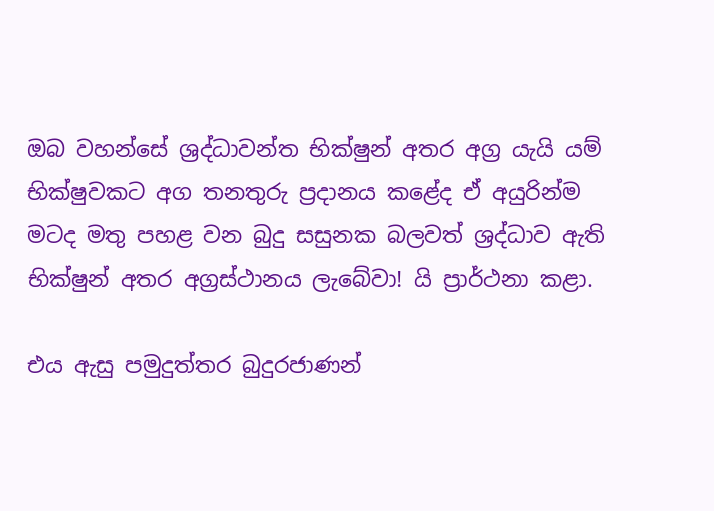ඔබ වහන්සේ ශ්‍රද්ධාවන්ත භික්ෂුන් අතර අග්‍ර යැයි යම් භික්ෂුවකට අග තනතුරු ප්‍රදානය කළේද ඒ අයුරින්ම මටද මතු පහළ වන බුදු සසුනක බලවත් ශ්‍රද්ධාව ඇති භික්ෂුන් අතර අග්‍රස්ථානය ලැබේවා! යි ප්‍රාර්ථනා කළා.

එය ඇසු පමුදුත්තර බුදුරජාණන්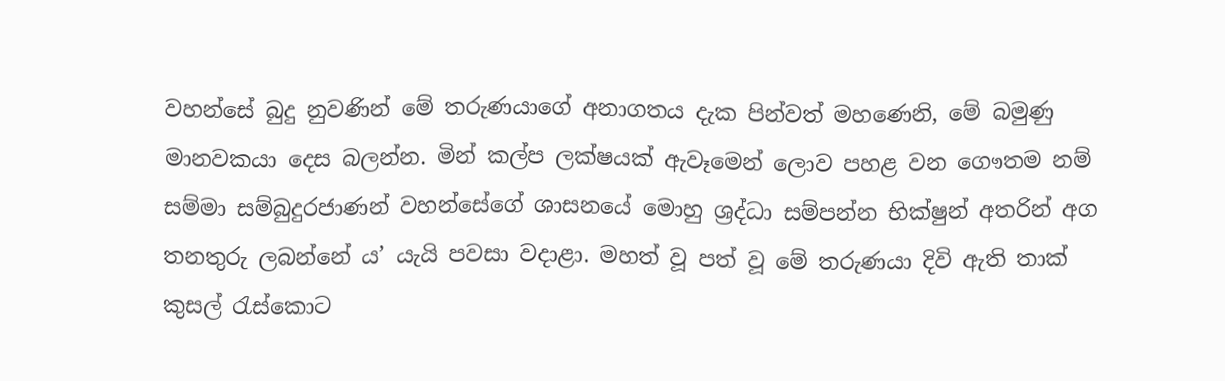වහන්සේ බුදු නුවණින් මේ තරුණයාගේ අනාගතය දැක පින්වත් මහණෙනි, මේ බමුණු මානවකයා දෙස බලන්න. මින් කල්ප ලක්ෂයක් ඇවෑමෙන් ලොව පහළ වන ගෞතම නම් සම්මා සම්බුදුරජාණන් වහන්සේගේ ශාසනයේ මොහු ශ්‍රද්ධා සම්පන්න භික්ෂුන් අතරින් අග තනතුරු ලබන්නේ ය’ යැයි පවසා වදාළා. මහත් වූ පත් වූ මේ තරුණයා දිවි ඇති තාක් කුසල් රැස්කොට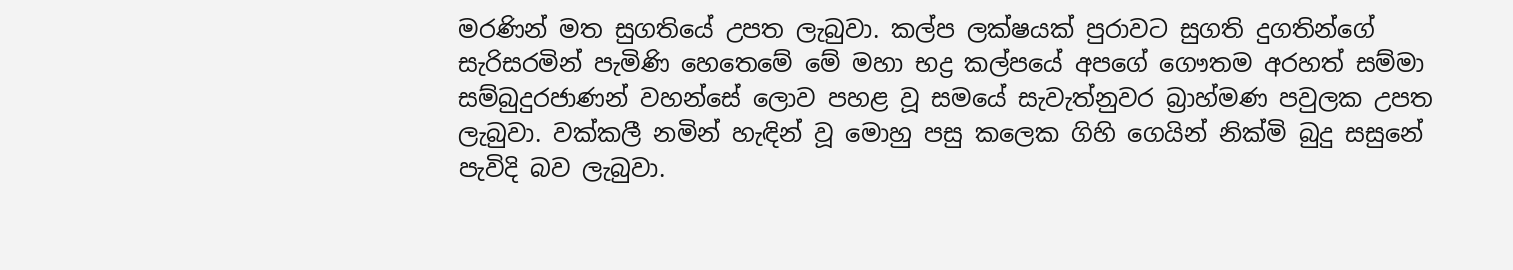මරණින් මත සුගතියේ උපත ලැබුවා. කල්ප ලක්ෂයක් පුරාවට සුගති දුගතින්ගේ සැරිසරමින් පැමිණි හෙතෙමේ මේ මහා භද්‍ර කල්පයේ අපගේ ගෞතම අරහත් සම්මා සම්බුදුරජාණන් වහන්සේ ලොව පහළ වූ සමයේ සැවැත්නුවර බ්‍රාහ්මණ පවුලක උපත ලැබුවා. වක්කලී නමින් හැඳින් වූ මොහු පසු කලෙක ගිහි ගෙයින් නික්මි බුදු සසුනේ පැවිදි බව ලැබුවා.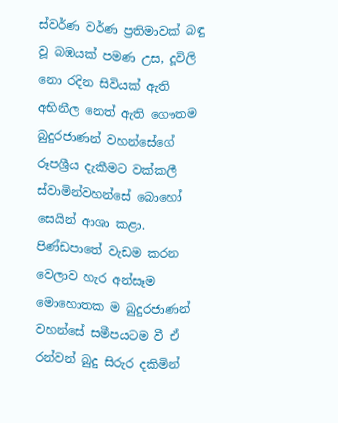ස්වර්ණ වර්ණ ප්‍රතිමාවක් බඳු වූ බඹයක් පමණ උස, දූවිලි නො රදින සිවියක් ඇති අභිනීල නෙත් ඇති ගෞතම බුදුරජාණන් වහන්සේගේ රූපශ්‍රීය දැකීමට වක්කලී ස්වාමින්වහන්සේ බොහෝ සෙයින් ආශා කළා. පිණ්ඩපාතේ වැඩම කරන වෙලාව හැර අන්සෑම මොහොතක ම බුදුරජාණන් වහන්සේ සමීපයටම වී ඒ රන්වන් බුදු සිරුර දකිමින්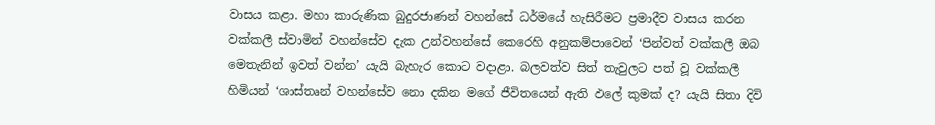වාසය කළා. මහා කාරුණික බුදුරජාණන් වහන්සේ ධර්මයේ හැසිරීමට ප්‍රමාදීව වාසය කරන වක්කලී ස්වාමින් වහන්සේව දැක උන්වහන්සේ කෙරෙහි අනුකම්පාවෙන් ‘පින්වත් වක්කලී ඔබ මෙතැනින් ඉවත් වන්න’ යැයි බැහැර කොට වදාළා. බලවත්ව සිත් තැවුලට පත් වූ වක්කලී හිමියන් ‘ශාස්තෘන් වහන්සේව නො දකින මගේ ජීවිතයෙන් ඇති ඵලේ කුමක් ද? යැයි සිතා දිවි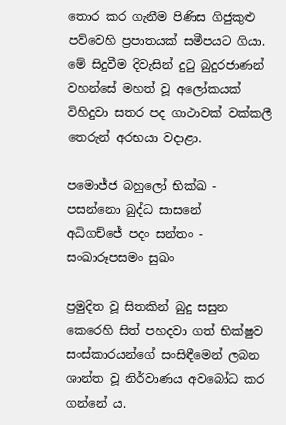තොර කර ගැනීම පිණිස ගිජුකුළු පව්වෙහි ප්‍රපාතයක් සමීපයට ගියා. මේ සිදුවීම දිවැසින් දුටු බුදුරජාණන් වහන්සේ මහත් වූ අලෝකයක් විහිදුවා සතර පද ගාථාවක් වක්කලී තෙරුන් අරභයා වදාළා.

පමොජ්ජ බහුලෝ භික්ඛ - පසන්නො බුද්ධ සාසනේ
අධිගච්ජේ පදං සන්තං - සංඛාරූපසමං සුඛං

ප්‍රමුදිත වූ සිතකින් බුදු සසුන කෙරෙහි සිත් පහදවා ගත් භික්ෂුව සංස්කාරයන්ගේ සංසිඳීමෙන් ලබන ශාන්ත වූ නිර්වාණය අවබෝධ කර ගන්නේ ය.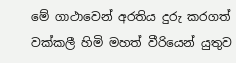මේ ගාථාවෙන් අරතිය දුරු කරගත් වක්කලී හිමි මහත් වීරියෙන් යුතුව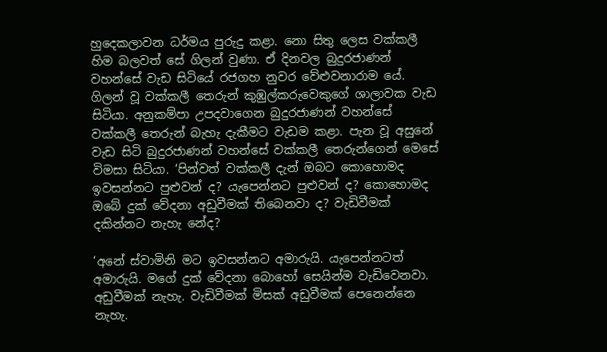හුදෙකලාවන ධර්මය පුරුදු කළා. නො සිතු ලෙස වක්කලී හිම බලවත් සේ ගිලන් වුණා. ඒ දිනවල බුදුරජාණන් වහන්සේ වැඩ සිටියේ රජගහ නුවර වේළුවනාරාම යේ. ගිලන් වූ වක්කලී තෙරුන් කුඹුල්කරුවෙකුගේ ශාලාවක වැඩ සිටියා. අනුකම්පා උපදවාගෙන බුදුරජාණන් වහන්සේ වක්කලී තෙරුන් බැහැ දැකීමට වැඩම කළා. පැන වූ අසුනේ වැඩ සිටි බුදුරජාණන් වහන්සේ වක්කලී තෙරුන්ගෙන් මෙසේ විමසා සිටියා. ‘පින්වත් වක්කලී දැන් ඔබට කොහොමද ඉවසන්නට පුළුවන් ද? යැපෙන්නට පුළුවන් ද? කොහොමද ඔබේ දුක් වේදනා අඩුවීමක් තිබෙනවා ද? වැඩිවීමක් දකින්නට නැහැ නේද?

‘අනේ ස්වාමිනි මට ඉවසන්නට අමාරුයි. යැපෙන්නටත් අමාරුයි. මගේ දුක් වේදනා බොහෝ සෙයින්ම වැඩිවෙනවා. අඩුවීමක් නැහැ. වැඩිවීමක් මිසක් අඩුවීමක් පෙනෙන්නෙ නැහැ.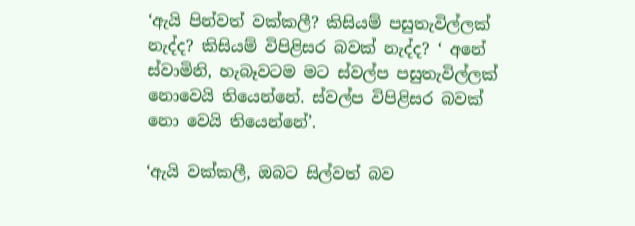‘ඇයි පින්වත් වක්කලී? කිසියම් පසුතැවිල්ලක් නැද්ද? කිසියම් විපිළිසර බවක් නැද්ද? ‘ අනේ ස්වාමිනි, හැබෑවටම මට ස්වල්ප පසුතැවිල්ලක් නොවෙයි තියෙන්නේ. ස්වල්ප විපිළිසර බවක් නො වෙයි තියෙන්නේ’.

‘ඇයි වක්කලී, ඔබට සිල්වත් බව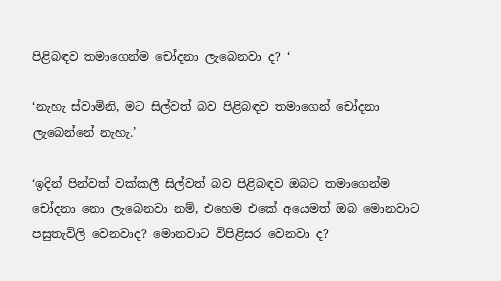පිළිබඳව තමාගෙන්ම චෝදනා ලැබෙනවා ද? ‘

‘නැහැ ස්වාමිනි, මට සිල්වත් බව පිළිබඳව තමාගෙන් චෝදනා ලැබෙන්නේ නැහැ.’

‘ඉදින් පින්වත් වක්කලී සිල්වත් බව පිළිබඳව ඔබට තමාගෙන්ම චෝදනා නො ලැබෙනවා නම්, එහෙම එකේ අයෙමත් ඔබ මොනවාට පසුතැවිලි වෙනවාද? මොනවාට විපිළිසර වෙනවා ද?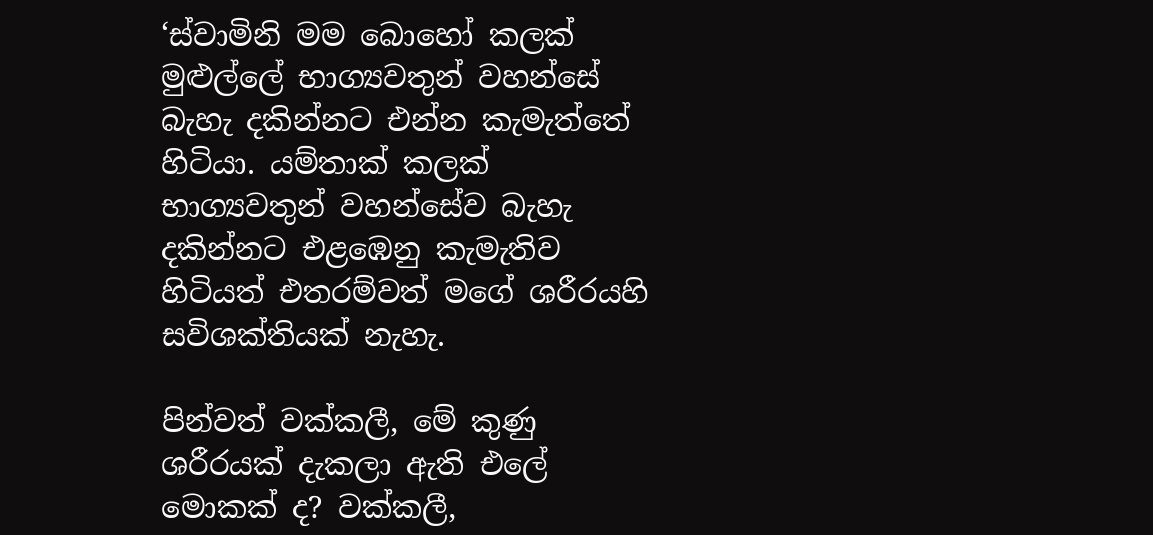‘ස්වාමිනි මම බොහෝ කලක් මුළුල්ලේ භාග්‍යවතුන් වහන්සේ බැහැ දකින්නට එන්න කැමැත්තේ හිටියා. යම්තාක් කලක් භාග්‍යවතුන් වහන්සේව බැහැ දකින්නට එළඹෙනු කැමැතිව හිටියත් එතරම්වත් මගේ ශරීරයහි සවිශක්තියක් නැහැ.

පින්වත් වක්කලී, මේ කුණු ශරීරයක් දැකලා ඇති එලේ මොකක් ද? වක්කලී,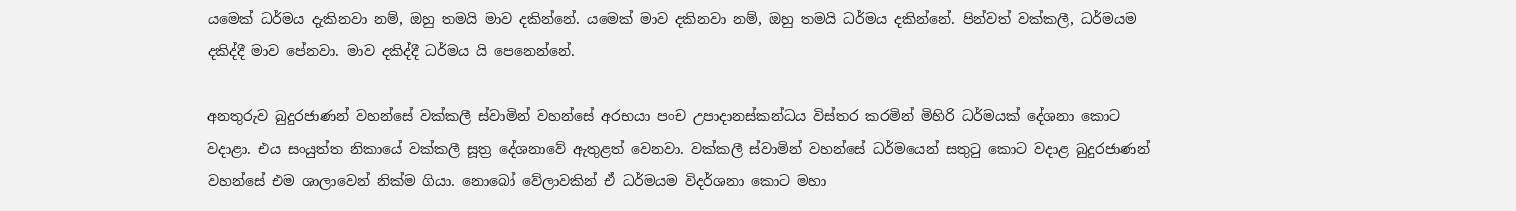යමෙක් ධර්මය දැකිනවා නම්, ඔහු තමයි මාව දකින්නේ. යමෙක් මාව දකිනවා නම්, ඔහු තමයි ධර්මය දකින්නේ. පින්වත් වක්කලී, ධර්මයම දකිද්දී මාව පේනවා. මාව දකිද්දී ධර්මය යි පෙනෙන්නේ.

අනතුරුව බුදුරජාණන් වහන්සේ වක්කලී ස්වාමින් වහන්සේ අරභයා පංච උපාදානස්කන්ධය විස්තර කරමින් මිහිරි ධර්මයක් දේශනා කොට වදාළා. එය සංයුත්ත නිකායේ වක්කලී සූත්‍ර දේශනාවේ ඇතුළත් වෙනවා. වක්කලී ස්වාමින් වහන්සේ ධර්මයෙන් සතුටු කොට වදාළ බුදුරජාණන් වහන්සේ එම ශාලාවෙන් නික්ම ගියා. නොබෝ වේලාවකින් ඒ ධර්මයම විදර්ශනා කොට මහා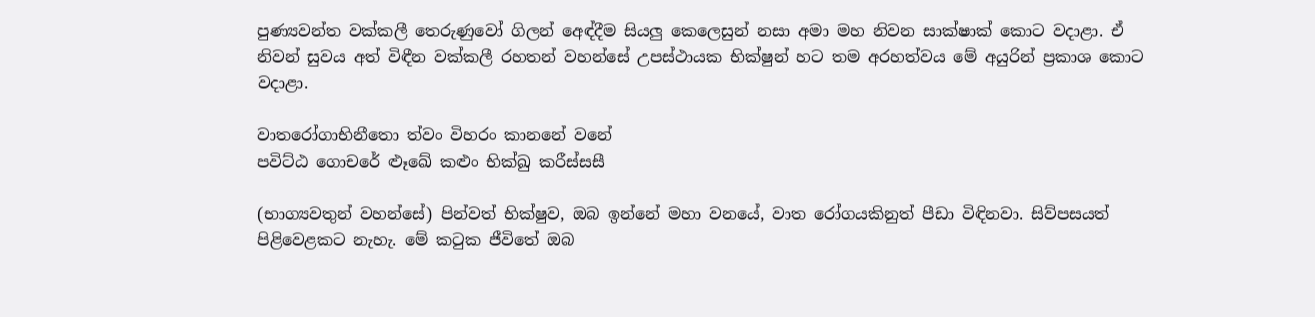පුණ්‍යවන්ත වක්කලී තෙරුණුවෝ ගිලන් අ‍ෙඳ්දීම සියලු කෙලෙසුන් නසා අමා මහ නිවන සාක්ෂාක් කොට වදාළා. ඒ නිවන් සුවය අත් විඳීන වක්කලී රහතන් වහන්සේ උපස්ථායක භික්ෂුන් හට තම අරහත්වය මේ අයුරින් ප්‍රකාශ කොට වදාළා.

වාතරෝගාභිනීතො ත්වං විහරං කානනේ වනේ
පවිට්ඨ ගොචරේ ළූඛේ කළුං භික්ඛු කරීස්සසී

(භාග්‍යවතුන් වහන්සේ) පින්වත් භික්ෂුව, ඔබ ඉන්නේ මහා වනයේ, වාත රෝගයකිනුත් පීඩා විඳිනවා. සිව්පසයත් පිළිවෙළකට නැහැ. මේ කටුක ජීවිතේ ඔබ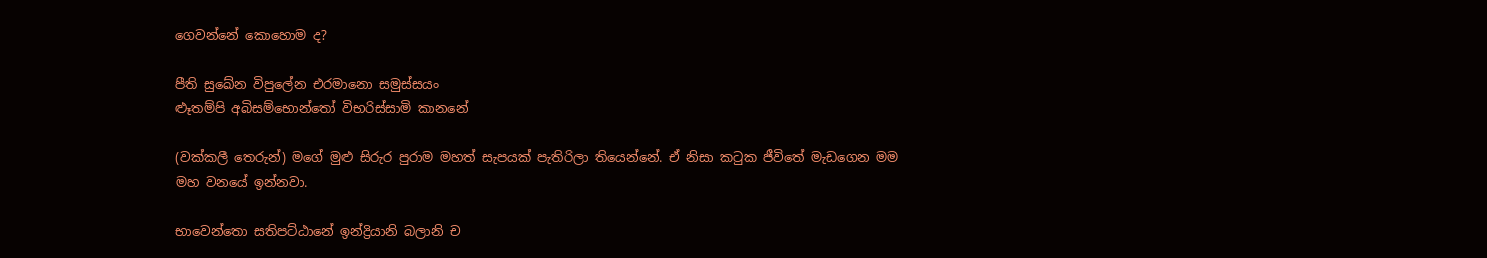ගෙවන්නේ කොහොම ද?

පීති සුඛේන විපුලේන එරමානො සමුස්සයං
ළූතම්පි අබිසම්භොන්තෝ විභරිස්සාමි කානනේ

(වක්කලී තෙරුන්) මගේ මුළු සිරුර පුරාම මහත් සැපයක් පැතිරිලා තියෙන්නේ. ඒ නිසා කටුක ජීවිතේ මැඩගෙන මම මහ වනයේ ඉන්නවා.

භාවෙන්තො සතිපට්ඨානේ ඉන්ද්‍රියානි බලානි ච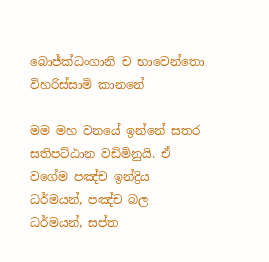බොජ්ක්‍ධංගානි ච භාවෙන්තො විහරිස්සාමි කානනේ

මම මහ වනයේ ඉන්නේ සතර සතිපට්ඨාන වඩිමිනුයි. ඒ වගේම පඤ්ච ඉන්ද්‍රිය ධර්මයන්, පඤ්ච බල ධර්මයන්, සප්ත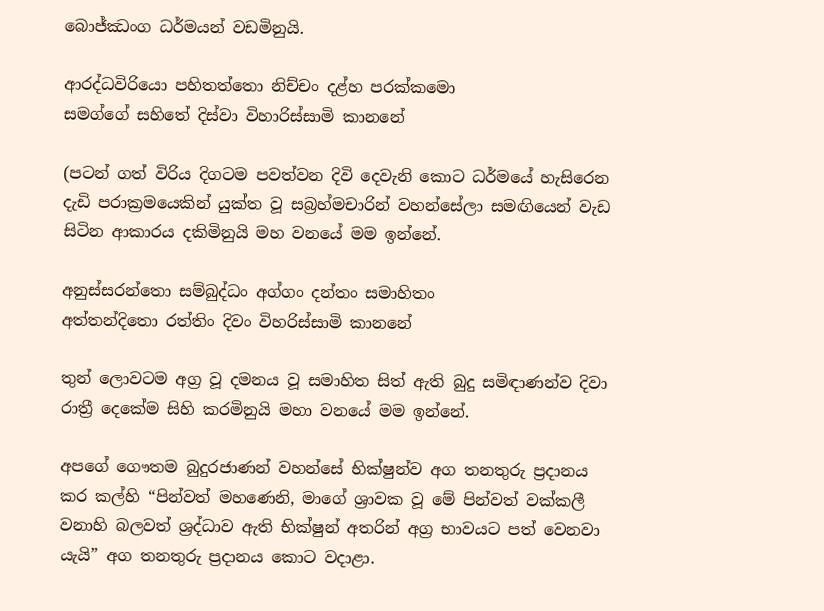බොජ්ඣංග ධර්මයන් වඩමිනුයි.

ආරද්ධවිරියො පහිතත්තො නිච්චං දළ්හ පරක්කමො
සමග්ගේ සහිතේ දිස්වා විහාරිස්සාමි කානනේ

(පටන් ගත් විරිය දිගටම පවත්වන දිවි දෙවැනි කොට ධර්මයේ හැසිරෙන දැඩි පරාක්‍රමයෙකින් යුක්ත වූ සබ්‍රහ්මචාරින් වහන්සේලා සමඟියෙන් වැඩ සිටින ආකාරය දකිමිනුයි මහ වනයේ මම ඉන්නේ.

අනුස්සරන්තො සම්බුද්ධං අග්ගං දන්තං සමාහිතං
අත්තන්දිතො රත්තිං දිවං විහරිස්සාමි කානනේ

තුන් ලොවටම අග්‍ර වූ දමනය වූ සමාහිත සිත් ඇති බුදු සමිඳාණන්ව දිවා රාත්‍රී දෙකේම සිහි කරමිනුයි මහා වනයේ මම ඉන්නේ.

අපගේ ගෞතම බුදුරජාණන් වහන්සේ භික්ෂුන්ව අග තනතුරු ප්‍රදානය කර කල්හි “පින්වත් මහණෙනි, මාගේ ශ්‍රාවක වූ මේ පින්වත් වක්කලී වනාහි බලවත් ශ්‍රද්ධාව ඇති භික්ෂුන් අතරින් අග්‍ර භාවයට පත් වෙනවා යැයි” අග තනතුරු ප්‍රදානය කොට වදාළා.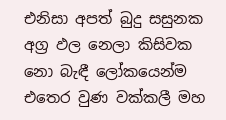එනිසා අපත් බුදු සසුනක අග්‍ර ඵල නෙලා කිසිවක නො බැඳී ලෝකයෙන්ම එතෙර වුණ වක්කලී මහ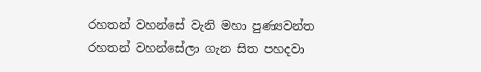රහතන් වහන්සේ වැනි මහා පුණ්‍යවන්ත රහතන් වහන්සේලා ගැන සිත පහදවා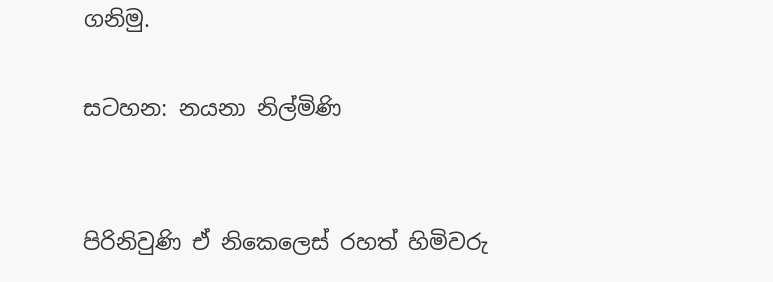ගනිමු.

සටහන: නයනා නිල්මිණි


පිරිනිවුණි ඒ නිකෙලෙස් රහත් හිමිවරු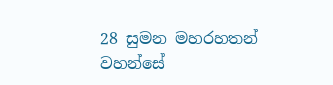28 සුමන මහරහතන් වහන්සේ